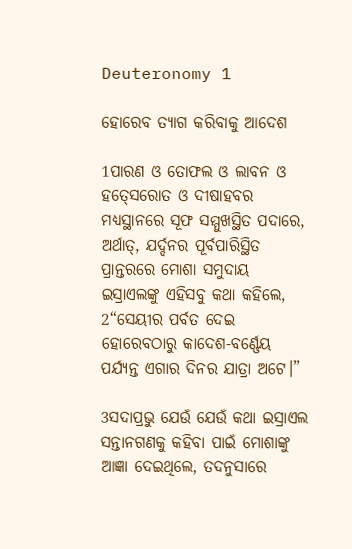Deuteronomy 1

ହୋରେବ ତ୍ୟାଗ କରିବାକୁ ଆଦେଶ

1ପାରଣ ଓ ତୋଫଲ ଓ ଲାବନ ଓ ହତ୍‍ସେରୋତ ଓ ଦୀଷାହବର ମଧ୍ୟସ୍ଥାନରେ ସୂଫ ସମ୍ମୁଖସ୍ଥିତ ପଦାରେ, ଅର୍ଥାତ୍‍, ଯର୍ଦ୍ଦନର ପୂର୍ବପାରିସ୍ଥିତ ପ୍ରାନ୍ତରରେ ମୋଶା ସମୁଦାୟ ଇସ୍ରାଏଲଙ୍କୁ ଏହିସବୁ କଥା କହିଲେ, 2“ସେୟୀର ପର୍ବତ ଦେଇ ହୋରେବଠାରୁ କାଦେଶ-ବର୍ଣ୍ଣେୟ ପର୍ଯ୍ୟନ୍ତ ଏଗାର ଦିନର ଯାତ୍ରା ଅଟେ।”

3ସଦାପ୍ରଭୁ ଯେଉଁ ଯେଉଁ କଥା ଇସ୍ରାଏଲ ସନ୍ତାନଗଣକୁ କହିବା ପାଇଁ ମୋଶାଙ୍କୁ ଆଜ୍ଞା ଦେଇଥିଲେ, ତଦନୁସାରେ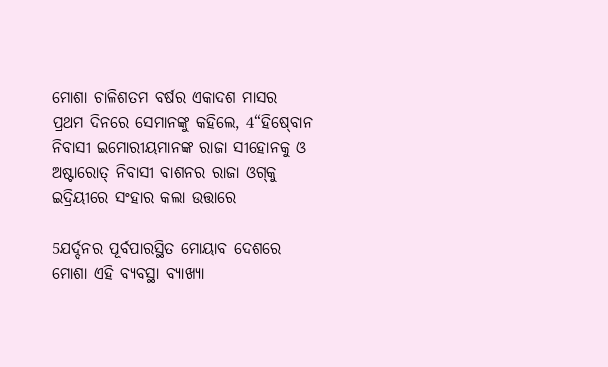ମୋଶା ଚାଳିଶତମ ବର୍ଷର ଏକାଦଶ ମାସର ପ୍ରଥମ ଦିନରେ ସେମାନଙ୍କୁ କହିଲେ, 4“ହିଷ୍‍ବୋନ ନିବାସୀ ଇମୋରୀୟମାନଙ୍କ ରାଜା ସୀହୋନକୁ ଓ ଅଷ୍ଟାରୋତ୍‍ ନିବାସୀ ବାଶନର ରାଜା ଓଗ୍‍କୁ ଇଦ୍ରିୟୀରେ ସଂହାର କଲା ଉତ୍ତାରେ

5ଯର୍ଦ୍ଦନର ପୂର୍ବପାରସ୍ଥିତ ମୋୟାବ ଦେଶରେ ମୋଶା ଏହି ବ୍ୟବସ୍ଥା ବ୍ୟାଖ୍ୟା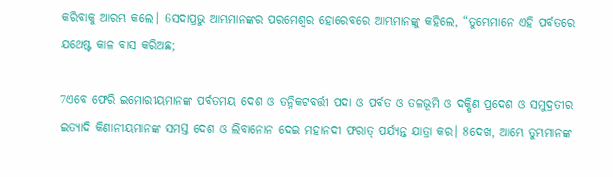କରିବାକୁ ଆରମ୍ଭ କଲେ। 6ସଦାପ୍ରଭୁ ଆମ୍ଭମାନଙ୍କର ପରମେଶ୍ୱର ହୋରେବରେ ଆମ୍ଭମାନଙ୍କୁ କହିଲେ, “ତୁମ୍ଭେମାନେ ଏହି ପର୍ବତରେ ଯଥେଷ୍ଟ କାଳ ବାସ କରିଅଛ;

7ଏବେ ଫେରି ଇମୋରୀୟମାନଙ୍କ ପର୍ବତମୟ ଦେଶ ଓ ତନ୍ନିକଟବର୍ତ୍ତୀ ପଦା ଓ ପର୍ବତ ଓ ତଳଭୂମି ଓ ଦକ୍ଷିଣ ପ୍ରଦେଶ ଓ ସମୁଦ୍ରତୀର ଇତ୍ୟାଦି କିଣାନୀୟମାନଙ୍କ ସମସ୍ତ ଦେଶ ଓ ଲିବାନୋନ ଦେଇ ମହାନଦୀ ଫରାତ୍‍ ପର୍ଯ୍ୟନ୍ତ ଯାତ୍ରା କର। 8ଦେଖ, ଆମ୍ଭେ ତୁମ୍ଭମାନଙ୍କ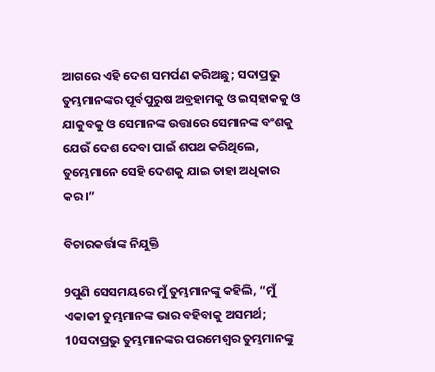ଆଗରେ ଏହି ଦେଶ ସମର୍ପଣ କରିଅଛୁ; ସଦାପ୍ରଭୁ ତୁମ୍ଭମାନଙ୍କର ପୂର୍ବପୁରୁଷ ଅବ୍ରହାମକୁ ଓ ଇସ୍‍ହାକକୁ ଓ ଯାକୁବକୁ ଓ ସେମାନଙ୍କ ଉତ୍ତାରେ ସେମାନଙ୍କ ବଂଶକୁ ଯେଉଁ ଦେଶ ଦେବା ପାଇଁ ଶପଥ କରିଥିଲେ, ତୁମ୍ଭେମାନେ ସେହି ଦେଶକୁ ଯାଇ ତାହା ଅଧିକାର କର।”

ବିଚାରକର୍ତ୍ତାଙ୍କ ନିଯୁକ୍ତି

9ପୁଣି ସେସମୟରେ ମୁଁ ତୁମ୍ଭମାନଙ୍କୁ କହିଲି, “ମୁଁ ଏକାକୀ ତୁମ୍ଭମାନଙ୍କ ଭାର ବହିବାକୁ ଅସମର୍ଥ; 10ସଦାପ୍ରଭୁ ତୁମ୍ଭମାନଙ୍କର ପରମେଶ୍ୱର ତୁମ୍ଭମାନଙ୍କୁ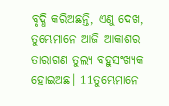ବୃଦ୍ଧି କରିଅଛନ୍ତି, ଏଣୁ ଦେଖ, ତୁମ୍ଭେମାନେ ଆଜି ଆକାଶର ତାରାଗଣ ତୁଲ୍ୟ ବହୁସଂଖ୍ୟକ ହୋଇଅଛ। 11ତୁମ୍ଭେମାନେ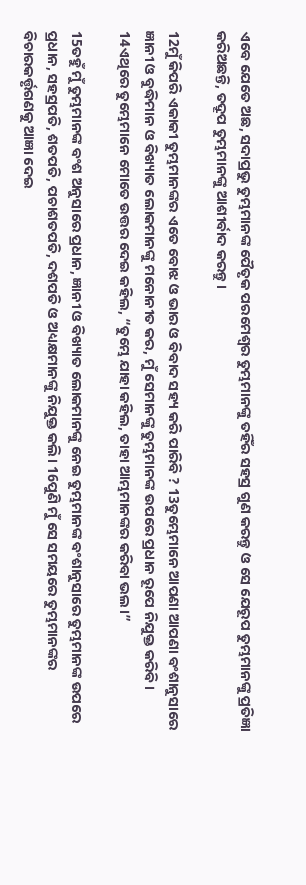ଏବେ ଯେତେ ଅଛ, ସଦାପ୍ରଭୁ ତୁମ୍ଭମାନଙ୍କ ପୈତୃକ ପରମେଶ୍ୱର ତୁମ୍ଭମାନଙ୍କୁ ତହିଁର ସହସ୍ର ଗୁଣ କରନ୍ତୁ ଓ ସେ ଯେରୂପ ତୁମ୍ଭମାନଙ୍କୁ ପ୍ରତିଜ୍ଞା କରିଅଛନ୍ତି, ତଦ୍ରୂପ ତୁମ୍ଭମାନଙ୍କୁ ଆଶୀର୍ବାଦ କରନ୍ତୁ।

12ମୁଁ କିପରି ଏକାକୀ ତୁମ୍ଭମାନଙ୍କର ଏତେ ବୋଝ ଓ ଭାର ଓ ବିବାଦ ସହ୍ୟ କରି ପାରିବି ? 13ତୁମ୍ଭେମାନେ ଆପଣା ଆପଣା ବଂଶାନୁସାରେ ଜ୍ଞାନୀ ଓ ବୁଦ୍ଧିମାନ ଓ ବିଖ୍ୟାତ ଲୋକମାନଙ୍କୁ ମନୋନୀତ କର, ମୁଁ ସେମାନଙ୍କୁ ତୁମ୍ଭମାନଙ୍କ ଉପରେ ପ୍ରଧାନ ରୂପେ ନିଯୁକ୍ତ କରିବି। 14ଏଥିରେ ତୁମ୍ଭେମାନେ ମୋତେ ଉତ୍ତର ଦେଇ କହିଲ, “ତୁମ୍ଭେ ଯାହା କହିଲ, ତାହା ଆମ୍ଭମାନଙ୍କର କରିବା ଭଲ।”

15ତହୁଁ ମୁଁ ତୁମ୍ଭମାନଙ୍କ ବଂଶ ଅନୁସାରେ ପ୍ରଧାନ, ଜ୍ଞାନୀ ଓ ବିଖ୍ୟାତ ଲୋକମାନଙ୍କୁ ନେଇ ତୁମ୍ଭମାନଙ୍କ ବଂଶାନୁସାରେ ତୁମ୍ଭମାନଙ୍କ ଉପରେ ପ୍ରଧାନ, ସହସ୍ରପତି, ଶତପତି, ପଚାଶତପତି, ଦଶପତି ଓ ଅଧ୍ୟକ୍ଷମାନଙ୍କୁ ନିଯୁକ୍ତ କଲି। 16ପୁଣି ମୁଁ ସେ ସମୟରେ ତୁମ୍ଭମାନଙ୍କର ବିଚାରକର୍ତ୍ତୃଗଣକୁ ଆଜ୍ଞା ଦେଇ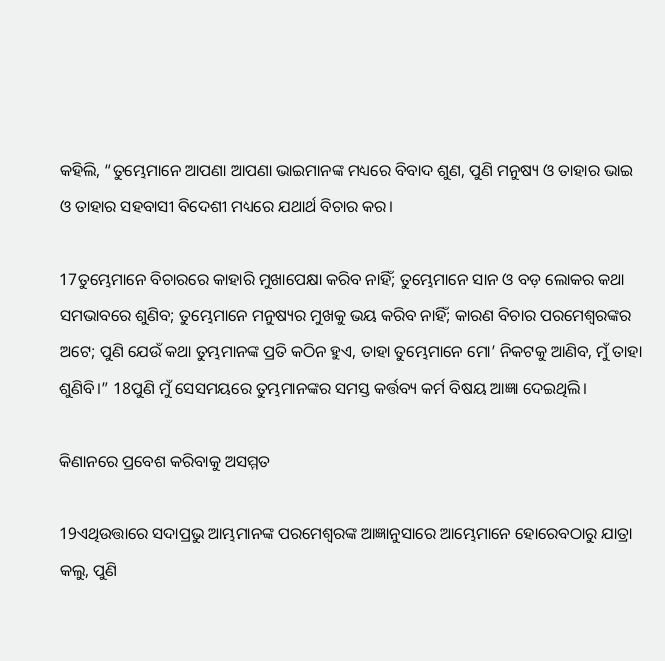କହିଲି, “ତୁମ୍ଭେମାନେ ଆପଣା ଆପଣା ଭାଇମାନଙ୍କ ମଧ୍ୟରେ ବିବାଦ ଶୁଣ, ପୁଣି ମନୁଷ୍ୟ ଓ ତାହାର ଭାଇ ଓ ତାହାର ସହବାସୀ ବିଦେଶୀ ମଧ୍ୟରେ ଯଥାର୍ଥ ବିଚାର କର।

17ତୁମ୍ଭେମାନେ ବିଚାରରେ କାହାରି ମୁଖାପେକ୍ଷା କରିବ ନାହିଁ; ତୁମ୍ଭେମାନେ ସାନ ଓ ବଡ଼ ଲୋକର କଥା ସମଭାବରେ ଶୁଣିବ; ତୁମ୍ଭେମାନେ ମନୁଷ୍ୟର ମୁଖକୁ ଭୟ କରିବ ନାହିଁ; କାରଣ ବିଚାର ପରମେଶ୍ୱରଙ୍କର ଅଟେ; ପୁଣି ଯେଉଁ କଥା ତୁମ୍ଭମାନଙ୍କ ପ୍ରତି କଠିନ ହୁଏ, ତାହା ତୁମ୍ଭେମାନେ ମୋ’ ନିକଟକୁ ଆଣିବ, ମୁଁ ତାହା ଶୁଣିବି।” 18ପୁଣି ମୁଁ ସେସମୟରେ ତୁମ୍ଭମାନଙ୍କର ସମସ୍ତ କର୍ତ୍ତବ୍ୟ କର୍ମ ବିଷୟ ଆଜ୍ଞା ଦେଇଥିଲି।

କିଣାନରେ ପ୍ରବେଶ କରିବାକୁ ଅସମ୍ମତ

19ଏଥିଉତ୍ତାରେ ସଦାପ୍ରଭୁ ଆମ୍ଭମାନଙ୍କ ପରମେଶ୍ୱରଙ୍କ ଆଜ୍ଞାନୁସାରେ ଆମ୍ଭେମାନେ ହୋରେବଠାରୁ ଯାତ୍ରା କଲୁ, ପୁଣି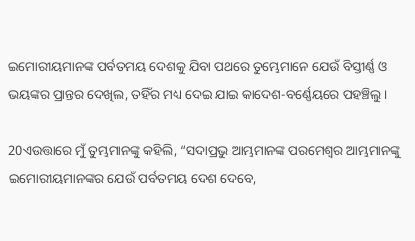ଇମୋରୀୟମାନଙ୍କ ପର୍ବତମୟ ଦେଶକୁ ଯିବା ପଥରେ ତୁମ୍ଭେମାନେ ଯେଉଁ ବିସ୍ତୀର୍ଣ୍ଣ ଓ ଭୟଙ୍କର ପ୍ରାନ୍ତର ଦେଖିଲ, ତହିଁର ମଧ୍ୟ ଦେଇ ଯାଇ କାଦେଶ-ବର୍ଣ୍ଣେୟରେ ପହଞ୍ଚିଲୁ।

20ଏଉତ୍ତାରେ ମୁଁ ତୁମ୍ଭମାନଙ୍କୁ କହିଲି, “ସଦାପ୍ରଭୁ ଆମ୍ଭମାନଙ୍କ ପରମେଶ୍ୱର ଆମ୍ଭମାନଙ୍କୁ ଇମୋରୀୟମାନଙ୍କର ଯେଉଁ ପର୍ବତମୟ ଦେଶ ଦେବେ,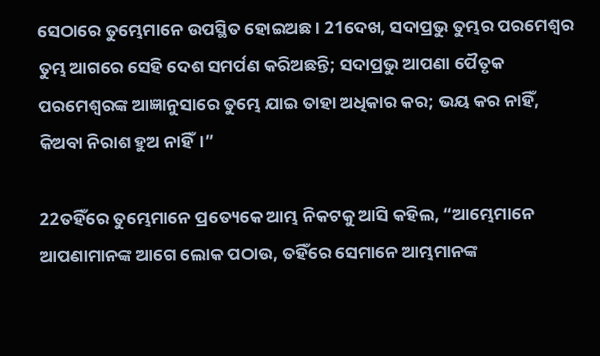ସେଠାରେ ତୁମ୍ଭେମାନେ ଉପସ୍ଥିତ ହୋଇଅଛ। 21ଦେଖ, ସଦାପ୍ରଭୁ ତୁମ୍ଭର ପରମେଶ୍ୱର ତୁମ୍ଭ ଆଗରେ ସେହି ଦେଶ ସମର୍ପଣ କରିଅଛନ୍ତି; ସଦାପ୍ରଭୁ ଆପଣା ପୈତୃକ ପରମେଶ୍ୱରଙ୍କ ଆଜ୍ଞାନୁସାରେ ତୁମ୍ଭେ ଯାଇ ତାହା ଅଧିକାର କର; ଭୟ କର ନାହିଁ, କିଅବା ନିରାଶ ହୁଅ ନାହିଁ।”

22ତହିଁରେ ତୁମ୍ଭେମାନେ ପ୍ରତ୍ୟେକେ ଆମ୍ଭ ନିକଟକୁ ଆସି କହିଲ, “ଆମ୍ଭେମାନେ ଆପଣାମାନଙ୍କ ଆଗେ ଲୋକ ପଠାଉ, ତହିଁରେ ସେମାନେ ଆମ୍ଭମାନଙ୍କ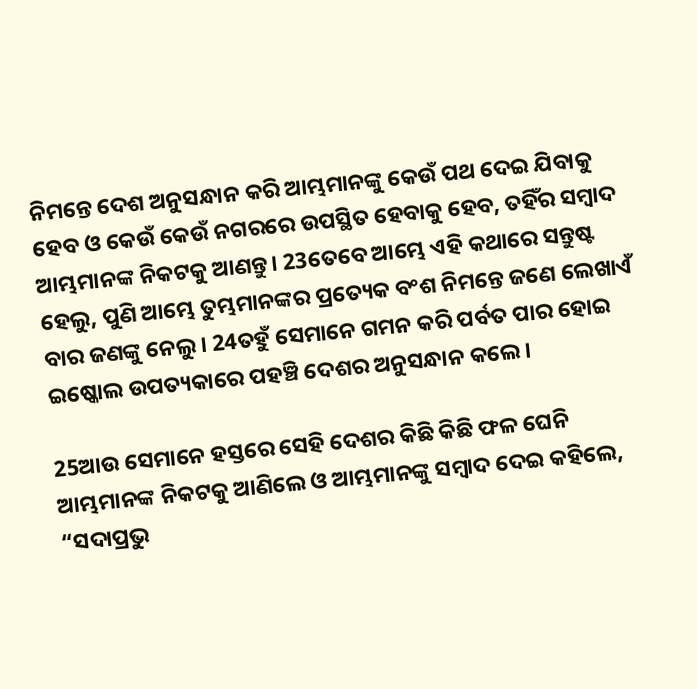ନିମନ୍ତେ ଦେଶ ଅନୁସନ୍ଧାନ କରି ଆମ୍ଭମାନଙ୍କୁ କେଉଁ ପଥ ଦେଇ ଯିବାକୁ ହେବ ଓ କେଉଁ କେଉଁ ନଗରରେ ଉପସ୍ଥିତ ହେବାକୁ ହେବ, ତହିଁର ସମ୍ବାଦ ଆମ୍ଭମାନଙ୍କ ନିକଟକୁ ଆଣନ୍ତୁ। 23ତେବେ ଆମ୍ଭେ ଏହି କଥାରେ ସନ୍ତୁଷ୍ଟ ହେଲୁ, ପୁଣି ଆମ୍ଭେ ତୁମ୍ଭମାନଙ୍କର ପ୍ରତ୍ୟେକ ବଂଶ ନିମନ୍ତେ ଜଣେ ଲେଖାଏଁ ବାର ଜଣଙ୍କୁ ନେଲୁ। 24ତହୁଁ ସେମାନେ ଗମନ କରି ପର୍ବତ ପାର ହୋଇ ଇଷ୍କୋଲ ଉପତ୍ୟକାରେ ପହଞ୍ଚି ଦେଶର ଅନୁସନ୍ଧାନ କଲେ।

25ଆଉ ସେମାନେ ହସ୍ତରେ ସେହି ଦେଶର କିଛି କିଛି ଫଳ ଘେନି ଆମ୍ଭମାନଙ୍କ ନିକଟକୁ ଆଣିଲେ ଓ ଆମ୍ଭମାନଙ୍କୁ ସମ୍ବାଦ ଦେଇ କହିଲେ, “ସଦାପ୍ରଭୁ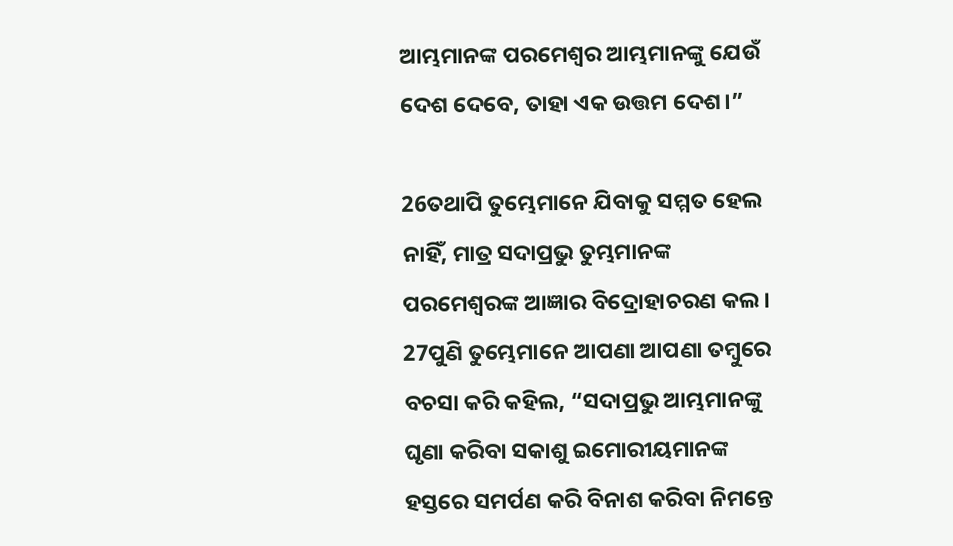ଆମ୍ଭମାନଙ୍କ ପରମେଶ୍ୱର ଆମ୍ଭମାନଙ୍କୁ ଯେଉଁ ଦେଶ ଦେବେ, ତାହା ଏକ ଉତ୍ତମ ଦେଶ।”

26ତଥାପି ତୁମ୍ଭେମାନେ ଯିବାକୁ ସମ୍ମତ ହେଲ ନାହିଁ, ମାତ୍ର ସଦାପ୍ରଭୁ ତୁମ୍ଭମାନଙ୍କ ପରମେଶ୍ୱରଙ୍କ ଆଜ୍ଞାର ବିଦ୍ରୋହାଚରଣ କଲ। 27ପୁଣି ତୁମ୍ଭେମାନେ ଆପଣା ଆପଣା ତମ୍ବୁରେ ବଚସା କରି କହିଲ, “ସଦାପ୍ରଭୁ ଆମ୍ଭମାନଙ୍କୁ ଘୃଣା କରିବା ସକାଶୁ ଇମୋରୀୟମାନଙ୍କ ହସ୍ତରେ ସମର୍ପଣ କରି ବିନାଶ କରିବା ନିମନ୍ତେ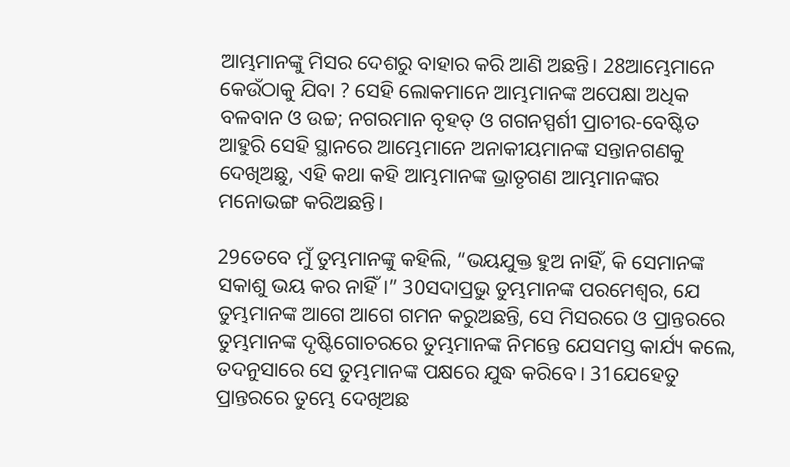ଆମ୍ଭମାନଙ୍କୁ ମିସର ଦେଶରୁ ବାହାର କରି ଆଣି ଅଛନ୍ତି। 28ଆମ୍ଭେମାନେ କେଉଁଠାକୁ ଯିବା ? ସେହି ଲୋକମାନେ ଆମ୍ଭମାନଙ୍କ ଅପେକ୍ଷା ଅଧିକ ବଳବାନ ଓ ଉଚ୍ଚ; ନଗରମାନ ବୃହତ୍‍ ଓ ଗଗନସ୍ପର୍ଶୀ ପ୍ରାଚୀର-ବେଷ୍ଟିତ ଆହୁରି ସେହି ସ୍ଥାନରେ ଆମ୍ଭେମାନେ ଅନାକୀୟମାନଙ୍କ ସନ୍ତାନଗଣକୁ ଦେଖିଅଛୁ, ଏହି କଥା କହି ଆମ୍ଭମାନଙ୍କ ଭ୍ରାତୃଗଣ ଆମ୍ଭମାନଙ୍କର ମନୋଭଙ୍ଗ କରିଅଛନ୍ତି।

29ତେବେ ମୁଁ ତୁମ୍ଭମାନଙ୍କୁ କହିଲି, “ଭୟଯୁକ୍ତ ହୁଅ ନାହିଁ, କି ସେମାନଙ୍କ ସକାଶୁ ଭୟ କର ନାହିଁ।” 30ସଦାପ୍ରଭୁ ତୁମ୍ଭମାନଙ୍କ ପରମେଶ୍ୱର, ଯେ ତୁମ୍ଭମାନଙ୍କ ଆଗେ ଆଗେ ଗମନ କରୁଅଛନ୍ତି, ସେ ମିସରରେ ଓ ପ୍ରାନ୍ତରରେ ତୁମ୍ଭମାନଙ୍କ ଦୃଷ୍ଟିଗୋଚରରେ ତୁମ୍ଭମାନଙ୍କ ନିମନ୍ତେ ଯେସମସ୍ତ କାର୍ଯ୍ୟ କଲେ, ତଦନୁସାରେ ସେ ତୁମ୍ଭମାନଙ୍କ ପକ୍ଷରେ ଯୁଦ୍ଧ କରିବେ। 31ଯେହେତୁ ପ୍ରାନ୍ତରରେ ତୁମ୍ଭେ ଦେଖିଅଛ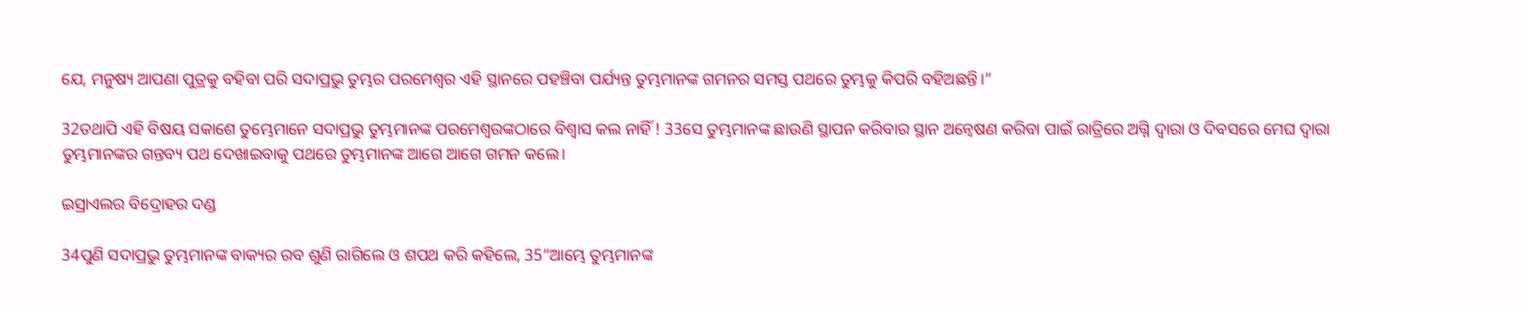ଯେ, ମନୁଷ୍ୟ ଆପଣା ପୁତ୍ରକୁ ବହିବା ପରି ସଦାପ୍ରଭୁ ତୁମ୍ଭର ପରମେଶ୍ୱର ଏହି ସ୍ଥାନରେ ପହଞ୍ଚିବା ପର୍ଯ୍ୟନ୍ତ ତୁମ୍ଭମାନଙ୍କ ଗମନର ସମସ୍ତ ପଥରେ ତୁମ୍ଭକୁ କିପରି ବହିଅଛନ୍ତି।”

32ତଥାପି ଏହି ବିଷୟ ସକାଶେ ତୁମ୍ଭେମାନେ ସଦାପ୍ରଭୁ ତୁମ୍ଭମାନଙ୍କ ପରମେଶ୍ୱରଙ୍କଠାରେ ବିଶ୍ୱାସ କଲ ନାହିଁ ! 33ସେ ତୁମ୍ଭମାନଙ୍କ ଛାଉଣି ସ୍ଥାପନ କରିବାର ସ୍ଥାନ ଅନ୍ୱେଷଣ କରିବା ପାଇଁ ରାତ୍ରିରେ ଅଗ୍ନି ଦ୍ୱାରା ଓ ଦିବସରେ ମେଘ ଦ୍ୱାରା ତୁମ୍ଭମାନଙ୍କର ଗନ୍ତବ୍ୟ ପଥ ଦେଖାଇବାକୁ ପଥରେ ତୁମ୍ଭମାନଙ୍କ ଆଗେ ଆଗେ ଗମନ କଲେ।

ଇସ୍ରାଏଲର ବିଦ୍ରୋହର ଦଣ୍ଡ

34ପୁଣି ସଦାପ୍ରଭୁ ତୁମ୍ଭମାନଙ୍କ ବାକ୍ୟର ରବ ଶୁଣି ରାଗିଲେ ଓ ଶପଥ କରି କହିଲେ, 35“ଆମ୍ଭେ ତୁମ୍ଭମାନଙ୍କ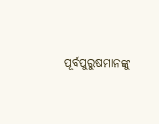ପୂର୍ବପୁରୁଷମାନଙ୍କୁ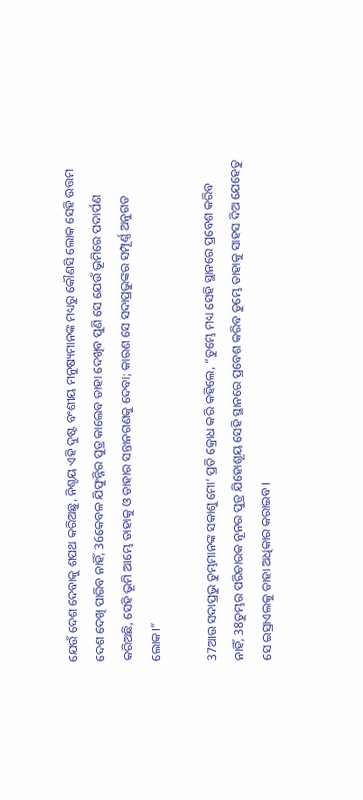ଯେଉଁ ଦେଶ ଦେବାକୁ ଶପଥ କରିଅଛୁ, ନିଶ୍ଚୟ ଏହି ଦୁଷ୍ଟ ବଂଶୀୟ ମନୁଷ୍ୟମାନଙ୍କ ମଧ୍ୟରୁ କୌଣସି ଲୋକ ସେହି ଉତ୍ତମ ଦେଶ ଦେଖି ପାରିବ ନାହିଁ, 36କେବଳ ଯିଫୁନ୍ନିର ପୁତ୍ର କାଲେବ ତାହା ଦେଖିବ ପୁଣି ସେ ଯେଉଁ ଭୂମିରେ ପଦାର୍ପଣ କରିଅଛି, ସେହି ଭୂମି ଆମ୍ଭେ ତାହାକୁ ଓ ତାହାର ସନ୍ତାନଗଣକୁ ଦେବା; କାରଣ ସେ ସଦାପ୍ରଭୁଙ୍କର ସମ୍ପୂର୍ଣ୍ଣ ଅନୁଗତ ଲୋକ।”

37ଆଉ ସଦାପ୍ରଭୁ ତୁମ୍ଭମାନଙ୍କ ସକାଶୁ ମୋ’ ପ୍ରତି କ୍ରୋଧ କରି କହିଲେ, “ତୁମ୍ଭେ ମଧ୍ୟ ସେହି ସ୍ଥାନରେ ପ୍ରବେଶ କରିବ ନାହିଁ, 38ତୁମ୍ଭର ପରିଚାରକ ନୂନର ପୁତ୍ର ଯିହୋଶୂୟ ସେହି ସ୍ଥାନରେ ପ୍ରବେଶ କରିବ ତୁମ୍ଭେ ତାହାକୁ ସାହସ ଦିଅ ଯେହେତୁ ସେ ଇସ୍ରାଏଲକୁ ତାହା ଅଧିକାର କରାଇବ।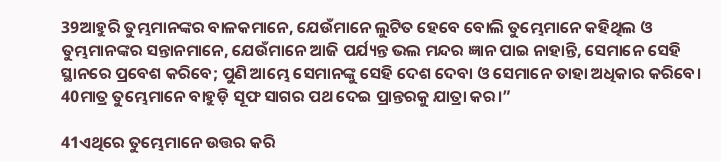39ଆହୁରି ତୁମ୍ଭମାନଙ୍କର ବାଳକମାନେ, ଯେଉଁମାନେ ଲୁଟିତ ହେବେ ବୋଲି ତୁମ୍ଭେମାନେ କହିଥିଲ ଓ ତୁମ୍ଭମାନଙ୍କର ସନ୍ତାନମାନେ, ଯେଉଁମାନେ ଆଜି ପର୍ଯ୍ୟନ୍ତ ଭଲ ମନ୍ଦର ଜ୍ଞାନ ପାଇ ନାହାନ୍ତି, ସେମାନେ ସେହି ସ୍ଥାନରେ ପ୍ରବେଶ କରିବେ; ପୁଣି ଆମ୍ଭେ ସେମାନଙ୍କୁ ସେହି ଦେଶ ଦେବା ଓ ସେମାନେ ତାହା ଅଧିକାର କରିବେ। 40ମାତ୍ର ତୁମ୍ଭେମାନେ ବାହୁଡ଼ି ସୂଫ ସାଗର ପଥ ଦେଇ ପ୍ରାନ୍ତରକୁ ଯାତ୍ରା କର।”

41ଏଥିରେ ତୁମ୍ଭେମାନେ ଉତ୍ତର କରି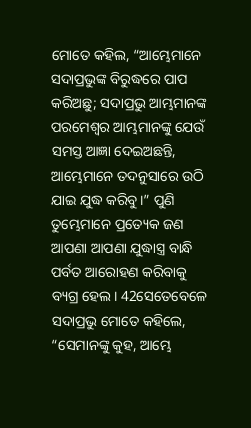ମୋତେ କହିଲ, “ଆମ୍ଭେମାନେ ସଦାପ୍ରଭୁଙ୍କ ବିରୁଦ୍ଧରେ ପାପ କରିଅଛୁ; ସଦାପ୍ରଭୁ ଆମ୍ଭମାନଙ୍କ ପରମେଶ୍ୱର ଆମ୍ଭମାନଙ୍କୁ ଯେଉଁ ସମସ୍ତ ଆଜ୍ଞା ଦେଇଅଛନ୍ତି, ଆମ୍ଭେମାନେ ତଦନୁସାରେ ଉଠି ଯାଇ ଯୁଦ୍ଧ କରିବୁ।” ପୁଣି ତୁମ୍ଭେମାନେ ପ୍ରତ୍ୟେକ ଜଣ ଆପଣା ଆପଣା ଯୁଦ୍ଧାସ୍ତ୍ର ବାନ୍ଧି ପର୍ବତ ଆରୋହଣ କରିବାକୁ ବ୍ୟଗ୍ର ହେଲ। 42ସେତେବେଳେ ସଦାପ୍ରଭୁ ମୋତେ କହିଲେ, “ସେମାନଙ୍କୁ କୁହ, ଆମ୍ଭେ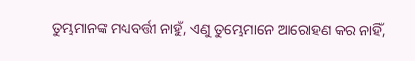ତୁମ୍ଭମାନଙ୍କ ମଧ୍ୟବର୍ତ୍ତୀ ନାହୁଁ, ଏଣୁ ତୁମ୍ଭେମାନେ ଆରୋହଣ କର ନାହିଁ,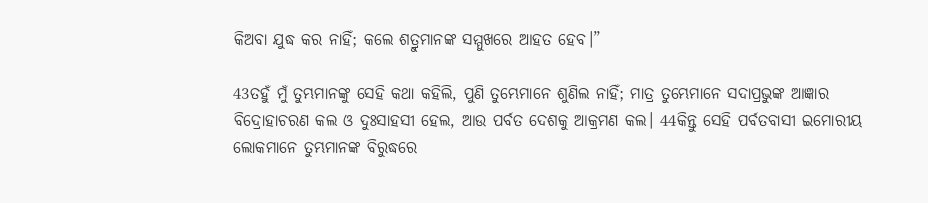କିଅବା ଯୁଦ୍ଧ କର ନାହିଁ; କଲେ ଶତ୍ରୁମାନଙ୍କ ସମ୍ମୁଖରେ ଆହତ ହେବ।”

43ତହୁଁ ମୁଁ ତୁମ୍ଭମାନଙ୍କୁ ସେହି କଥା କହିଲି, ପୁଣି ତୁମ୍ଭେମାନେ ଶୁଣିଲ ନାହିଁ; ମାତ୍ର ତୁମ୍ଭେମାନେ ସଦାପ୍ରଭୁଙ୍କ ଆଜ୍ଞାର ବିଦ୍ରୋହାଚରଣ କଲ ଓ ଦୁଃସାହସୀ ହେଲ, ଆଉ ପର୍ବତ ଦେଶକୁ ଆକ୍ରମଣ କଲ। 44କିନ୍ତୁ ସେହି ପର୍ବତବାସୀ ଇମୋରୀୟ ଲୋକମାନେ ତୁମ୍ଭମାନଙ୍କ ବିରୁଦ୍ଧରେ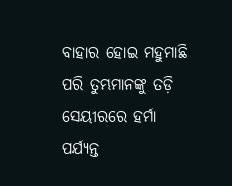ବାହାର ହୋଇ ମହୁମାଛି ପରି ତୁମ୍ଭମାନଙ୍କୁ ତଡ଼ି ସେୟୀରରେ ହର୍ମା ପର୍ଯ୍ୟନ୍ତ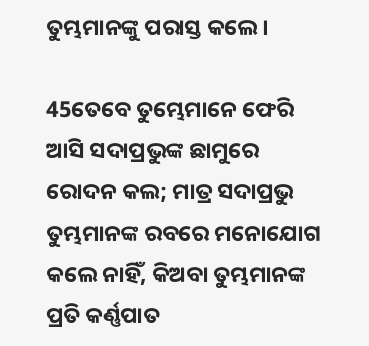ତୁମ୍ଭମାନଙ୍କୁ ପରାସ୍ତ କଲେ।

45ତେବେ ତୁମ୍ଭେମାନେ ଫେରି ଆସି ସଦାପ୍ରଭୁଙ୍କ ଛାମୁରେ ରୋଦନ କଲ; ମାତ୍ର ସଦାପ୍ରଭୁ ତୁମ୍ଭମାନଙ୍କ ରବରେ ମନୋଯୋଗ କଲେ ନାହିଁ, କିଅବା ତୁମ୍ଭମାନଙ୍କ ପ୍ରତି କର୍ଣ୍ଣପାତ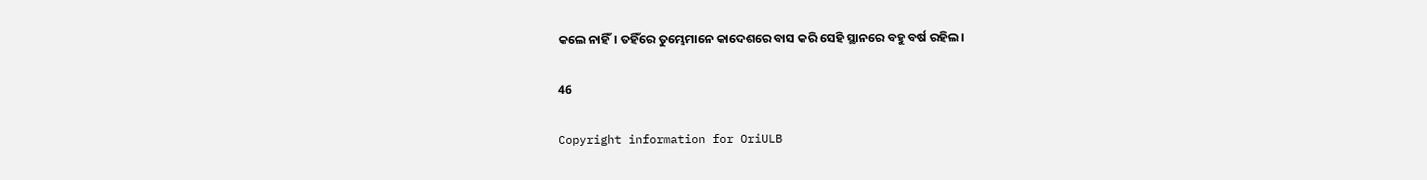କଲେ ନାହିଁ। ତହିଁରେ ତୁମ୍ଭେମାନେ କାଦେଶରେ ବାସ କରି ସେହି ସ୍ଥାନରେ ବହୁ ବର୍ଷ ରହିଲ।

46

Copyright information for OriULB